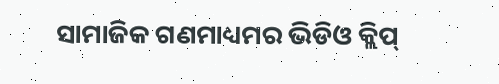ସାମାଜିକ ଗଣମାଧ୍ୟମର ଭିଡିଓ କ୍ଲିପ୍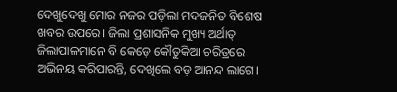ଦେଖୁଦେଖୁ ମୋର ନଜର ପଡ଼ିଲା ମଦଜନିତ ବିଶେଷ ଖବର ଉପରେ। ଜିଲା ପ୍ରଶାସନିକ ମୁଖ୍ୟ ଅର୍ଥାତ୍ ଜିଲାପାଳମାନେ ବି କେଡ଼େ କୌତୁକିଆ ଚରିତ୍ରରେ ଅଭିନୟ କରିପାରନ୍ତି, ଦେଖିଲେ ବଡ଼ ଆନନ୍ଦ ଲାଗେ।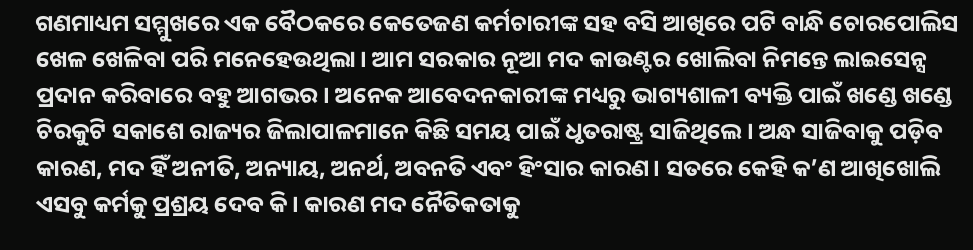ଗଣମାଧ୍ୟମ ସମ୍ମୁଖରେ ଏକ ବୈଠକରେ କେତେଜଣ କର୍ମଚାରୀଙ୍କ ସହ ବସି ଆଖିରେ ପଟି ବାନ୍ଧି ଚୋରପୋଲିସ ଖେଳ ଖେଳିବା ପରି ମନେହେଉଥିଲା। ଆମ ସରକାର ନୂଆ ମଦ କାଉଣ୍ଟର ଖୋଲିବା ନିମନ୍ତେ ଲାଇସେନ୍ସ ପ୍ରଦାନ କରିବାରେ ବହୁ ଆଗଭର। ଅନେକ ଆବେଦନକାରୀଙ୍କ ମଧ୍ୟରୁ ଭାଗ୍ୟଶାଳୀ ବ୍ୟକ୍ତି ପାଇଁ ଖଣ୍ଡେ ଖଣ୍ଡେ ଚିରକୁଟି ସକାଶେ ରାଜ୍ୟର ଜିଲାପାଳମାନେ କିଛି ସମୟ ପାଇଁ ଧୃତରାଷ୍ଟ୍ର ସାଜିଥିଲେ। ଅନ୍ଧ ସାଜିବାକୁ ପଡ଼ିବ କାରଣ, ମଦ ହିଁ ଅନୀତି, ଅନ୍ୟାୟ, ଅନର୍ଥ, ଅବନତି ଏବଂ ହିଂସାର କାରଣ। ସତରେ କେହି କ’ଣ ଆଖିଖୋଲି ଏସବୁ କର୍ମକୁ ପ୍ରଶ୍ରୟ ଦେବ କି। କାରଣ ମଦ ନୈତିକତାକୁ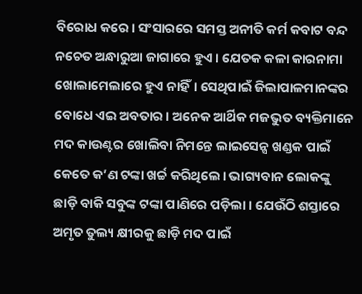ବିରୋଧ କରେ। ସଂସାରରେ ସମସ୍ତ ଅନୀତି କର୍ମ କବାଟ ବନ୍ଦ ନଚେତ ଅନ୍ଧାରୁଆ ଜାଗାରେ ହୁଏ। ଯେତକ କଳା କାରନାମା ଖୋଲାମେଲାରେ ହୁଏ ନାହିଁ। ସେଥିପାଇଁ ଜିଲାପାଳମାନଙ୍କର ବୋଧେ ଏଇ ଅବତାର। ଅନେକ ଆର୍ଥିକ ମଜଭୁତ ବ୍ୟକ୍ତିମାନେ ମଦ କାଉଣ୍ଟର ଖୋଲିବା ନିମନ୍ତେ ଲାଇସେନ୍ସ ଖଣ୍ଡକ ପାଇଁ କେତେ କ’ଣ ଟଙ୍କା ଖର୍ଚ୍ଚ କରିଥିଲେ। ଭାଗ୍ୟବାନ ଲୋକଙ୍କୁ ଛାଡ଼ି ବାକି ସବୁଙ୍କ ଟଙ୍କା ପାଣିରେ ପଡ଼ିଲା। ଯେଉଁଠି ଶସ୍ତାରେ ଅମୃତ ତୁଲ୍ୟ କ୍ଷୀରକୁ ଛାଡ଼ି ମଦ ପାଇଁ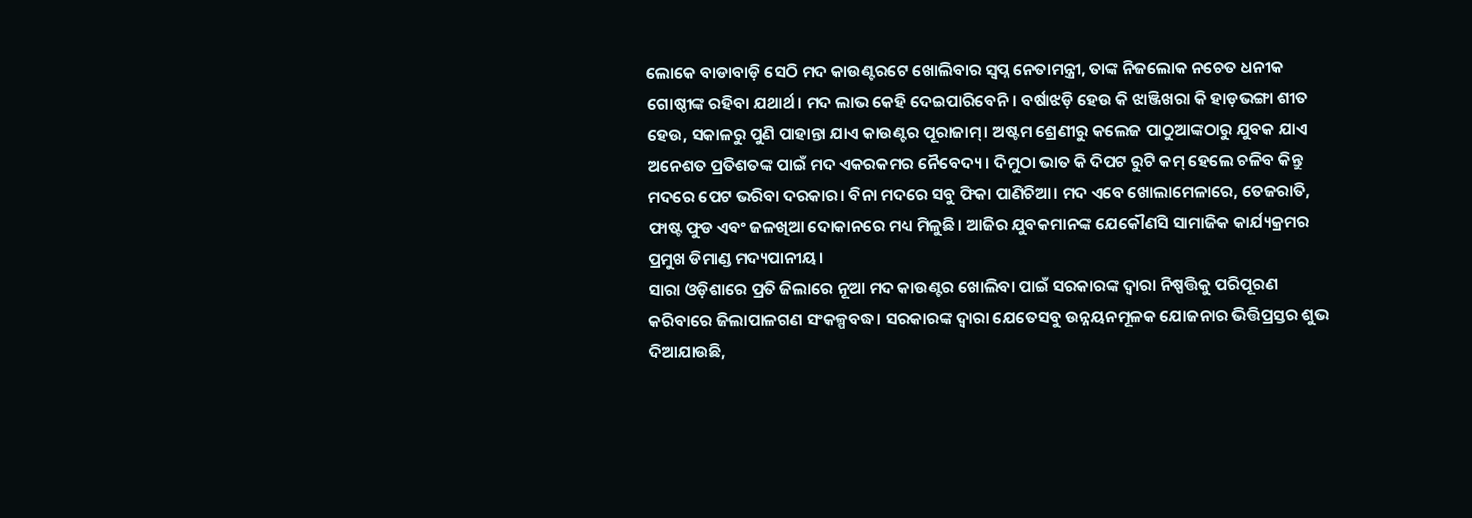ଲୋକେ ବାଡାବାଡ଼ି ସେଠି ମଦ କାଉଣ୍ଟରଟେ ଖୋଲିବାର ସ୍ବପ୍ନ ନେତାମନ୍ତ୍ରୀ, ତାଙ୍କ ନିଜଲୋକ ନଚେତ ଧନୀକ ଗୋଷ୍ଠୀଙ୍କ ରହିବା ଯଥାର୍ଥ। ମଦ ଲାଭ କେହି ଦେଇପାରିବେନି। ବର୍ଷାଝଡ଼ି ହେଉ କି ଝାଞ୍ଜିଖରା କି ହାଡ଼ଭଙ୍ଗା ଶୀତ ହେଉ, ସକାଳରୁ ପୁଣି ପାହାନ୍ତା ଯାଏ କାଉଣ୍ଟର ପୂରାଜାମ୍। ଅଷ୍ଟମ ଶ୍ରେଣୀରୁ କଲେଜ ପାଠୁଆଙ୍କଠାରୁ ଯୁବକ ଯାଏ ଅନେଶତ ପ୍ରତିଶତଙ୍କ ପାଇଁ ମଦ ଏକରକମର ନୈବେଦ୍ୟ। ଦିମୁଠା ଭାତ କି ଦିପଟ ରୁଟି କମ୍ ହେଲେ ଚଳିବ କିନ୍ତୁ ମଦରେ ପେଟ ଭରିବା ଦରକାର। ବିନା ମଦରେ ସବୁ ଫିକା ପାଣିଚିଆ। ମଦ ଏବେ ଖୋଲାମେଳାରେ, ତେଜରାତି, ଫାଷ୍ଟ ଫୁଡ ଏବଂ ଜଳଖିଆ ଦୋକାନରେ ମଧ୍ୟ ମିଳୁଛି। ଆଜିର ଯୁବକମାନଙ୍କ ଯେକୌଣସି ସାମାଜିକ କାର୍ଯ୍ୟକ୍ରମର ପ୍ରମୁଖ ଡିମାଣ୍ଡ ମଦ୍ୟପାନୀୟ।
ସାରା ଓଡ଼ିଶାରେ ପ୍ରତି ଜିଲାରେ ନୂଆ ମଦ କାଉଣ୍ଟର ଖୋଲିବା ପାଇଁ ସରକାରଙ୍କ ଦ୍ୱାରା ନିଷ୍ପତ୍ତିକୁ ପରିପୂରଣ କରିବାରେ ଜିଲାପାଳଗଣ ସଂକଳ୍ପବଦ୍ଧ। ସରକାରଙ୍କ ଦ୍ୱାରା ଯେତେସବୁ ଉନ୍ନୟନମୂଳକ ଯୋଜନାର ଭିତ୍ତିପ୍ରସ୍ତର ଶୁଭ ଦିଆଯାଉଛି,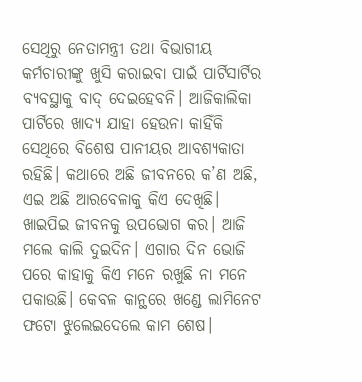ସେଥିରୁ ନେତାମନ୍ତ୍ରୀ ତଥା ବିଭାଗୀୟ କର୍ମଚାରୀଙ୍କୁ ଖୁସି କରାଇବା ପାଇଁ ପାର୍ଟିସାର୍ଟିର ବ୍ୟବସ୍ଥାକୁ ବାଦ୍ ଦେଇହେବନି। ଆଜିକାଲିକା ପାର୍ଟିରେ ଖାଦ୍ୟ ଯାହା ହେଉନା କାହିଁକି ସେଥିରେ ବିଶେଷ ପାନୀୟର ଆବଶ୍ୟକାତା ରହିଛି। କଥାରେ ଅଛି ଜୀବନରେ କ’ଣ ଅଛି, ଏଇ ଅଛି ଆରବେଳାକୁ କିଏ ଦେଖିଛି। ଖାଇପିଇ ଜୀବନକୁ ଉପଭୋଗ କର। ଆଜି ମଲେ କାଲି ଦୁଇଦିନ। ଏଗାର ଦିନ ଭୋଜି ପରେ କାହାକୁ କିଏ ମନେ ରଖୁଛି ନା ମନେ ପକାଉଛି। କେବଳ କାନ୍ଥରେ ଖଣ୍ଡେ ଲାମିନେଟ ଫଟୋ ଝୁଲେଇଦେଲେ କାମ ଶେଷ।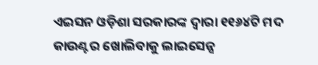ଏଇସନ ଓଡ଼ିଶା ସରକାରଙ୍କ ଦ୍ୱାରା ୧୧୬୪ଟି ମଦ କାଉଣ୍ଟର ଖୋଲିବାକୁ ଲାଇସେନ୍ସ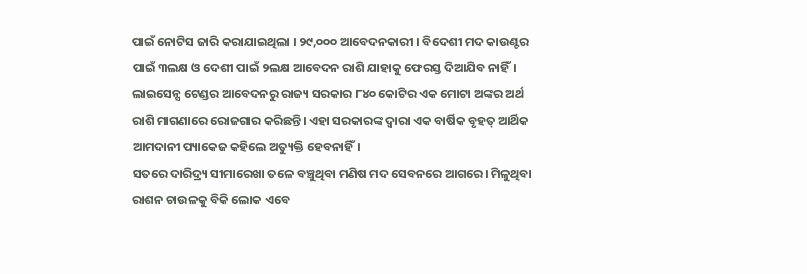ପାଇଁ ନୋଟିସ ଜାରି କରାଯାଇଥିଲା । ୨୯,୦୦୦ ଆବେଦନକାରୀ । ବିଦେଶୀ ମଦ କାଉଣ୍ଟର ପାଇଁ ୩ଲକ୍ଷ ଓ ଦେଶୀ ପାଇଁ ୨ଲକ୍ଷ ଆବେଦନ ରାଶି ଯାହାକୁ ଫେରସ୍ତ ଦିଆଯିବ ନାହିଁ। ଲାଇସେନ୍ସ ଟେଣ୍ଡର ଆବେଦନରୁ ରାଜ୍ୟ ସରକାର ୮୪୦ କୋଟିର ଏକ ମୋଟା ଅଙ୍କର ଅର୍ଥ ରାଶି ମାଗଣାରେ ରୋଜଗାର କରିଛନ୍ତି। ଏହା ସରକାରଙ୍କ ଦ୍ୱାରା ଏକ ବାର୍ଷିକ ବୃହତ୍ ଆର୍ଥିକ ଆମଦାନୀ ପ୍ୟାକେଜ କହିଲେ ଅତ୍ୟୁକ୍ତି ହେବନାହିଁ।
ସତରେ ଦାରିଦ୍ର୍ୟ ସୀମାରେଖା ତଳେ ବଞ୍ଚୁଥିବା ମଣିଷ ମଦ ସେବନରେ ଆଗରେ। ମିଳୁଥିବା ରାଶନ ଚାଉଳକୁ ବିକି ଲୋକ ଏବେ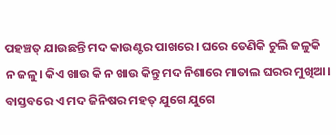ପହଞ୍ଚତ୍ ଯାଉଛନ୍ତି ମଦ କାଉଣ୍ଟର ପାଖରେ। ଘରେ ତେଣିକି ଚୁଲି ଜଳୁକି ନ ଜଳୁ। କିଏ ଖାଉ କି ନ ଖାଉ କିନ୍ତୁ ମଦ ନିଶାରେ ମାତାଲ ଘରର ମୁଖିଆ। ବାସ୍ତବରେ ଏ ମଦ ଜିନିଷର ମହତ୍ ଯୁଗେ ଯୁଗେ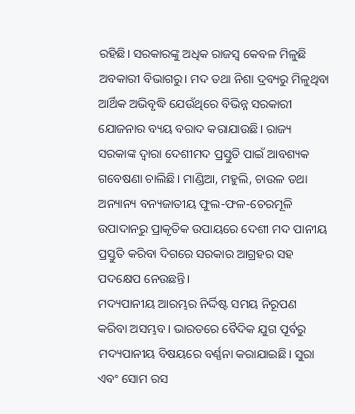ରହିଛି। ସରକାରଙ୍କୁ ଅଧିକ ରାଜସ୍ବ କେବଳ ମିଳୁଛି ଅବକାରୀ ବିଭାଗରୁ। ମଦ ତଥା ନିଶା ଦ୍ରବ୍ୟରୁ ମିଳୁଥିବା ଆର୍ଥିକ ଅଭିବୃଦ୍ଧି ଯେଉଁଥିରେ ବିଭିନ୍ନ ସରକାରୀ ଯୋଜନାର ବ୍ୟୟ ବରାଦ କରାଯାଉଛି। ରାଜ୍ୟ ସରକାଙ୍କ ଦ୍ୱାରା ଦେଶୀମଦ ପ୍ରସ୍ତୁତି ପାଇଁ ଆବଶ୍ୟକ ଗବେଷଣା ଚାଲିଛି। ମାଣ୍ଡିଆ, ମହୁଲି, ଚାଉଳ ତଥା ଅନ୍ୟାନ୍ୟ ବନ୍ୟଜାତୀୟ ଫୁଲ-ଫଳ-ଚେରମୂଳି ଉପାଦାନରୁ ପ୍ରାକୃତିକ ଉପାୟରେ ଦେଶୀ ମଦ ପାନୀୟ ପ୍ରସ୍ତୁତି କରିବା ଦିଗରେ ସରକାର ଆଗ୍ରହର ସହ ପଦକ୍ଷେପ ନେଉଛନ୍ତି।
ମଦ୍ୟପାନୀୟ ଆରମ୍ଭର ନିର୍ଦ୍ଦିଷ୍ଟ ସମୟ ନିରୂପଣ କରିବା ଅସମ୍ଭବ। ଭାରତରେ ବୈଦିକ ଯୁଗ ପୂର୍ବରୁ ମଦ୍ୟପାନୀୟ ବିଷୟରେ ବର୍ଣ୍ଣନା କରାଯାଇଛି। ସୁରା ଏବଂ ସୋମ ରସ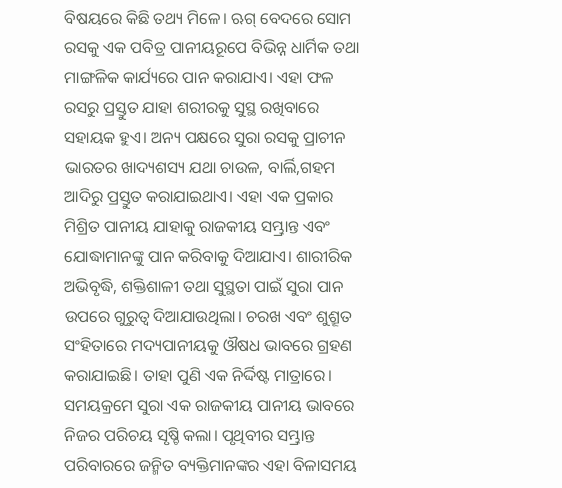ବିଷୟରେ କିଛି ତଥ୍ୟ ମିଳେ। ଋଗ୍ ବେଦରେ ସୋମ ରସକୁ ଏକ ପବିତ୍ର ପାନୀୟରୂପେ ବିଭିନ୍ନ ଧାର୍ମିକ ତଥା ମାଙ୍ଗଳିକ କାର୍ଯ୍ୟରେ ପାନ କରାଯାଏ। ଏହା ଫଳ ରସରୁ ପ୍ରସ୍ତୁତ ଯାହା ଶରୀରକୁ ସୁସ୍ଥ ରଖିବାରେ ସହାୟକ ହୁଏ। ଅନ୍ୟ ପକ୍ଷରେ ସୁରା ରସକୁ ପ୍ରାଚୀନ ଭାରତର ଖାଦ୍ୟଶସ୍ୟ ଯଥା ଚାଉଳ, ବାର୍ଲି,ଗହମ ଆଦିରୁ ପ୍ରସ୍ତୁତ କରାଯାଇଥାଏ। ଏହା ଏକ ପ୍ରକାର ମିଶ୍ରିତ ପାନୀୟ ଯାହାକୁ ରାଜକୀୟ ସମ୍ଭ୍ରାନ୍ତ ଏବଂ ଯୋଦ୍ଧାମାନଙ୍କୁ ପାନ କରିବାକୁ ଦିଆଯାଏ। ଶାରୀରିକ ଅଭିବୃଦ୍ଧି, ଶକ୍ତିଶାଳୀ ତଥା ସୁସ୍ଥତା ପାଇଁ ସୁରା ପାନ ଉପରେ ଗୁରୁତ୍ୱ ଦିଆଯାଉଥିଲା। ଚରଖ ଏବଂ ଶୁଶ୍ରୂତ ସଂହିତାରେ ମଦ୍ୟପାନୀୟକୁ ଔଷଧ ଭାବରେ ଗ୍ରହଣ କରାଯାଇଛି। ତାହା ପୁଣି ଏକ ନିର୍ଦ୍ଦିଷ୍ଟ ମାତ୍ରାରେ। ସମୟକ୍ରମେ ସୁରା ଏକ ରାଜକୀୟ ପାନୀୟ ଭାବରେ ନିଜର ପରିଚୟ ସୃଷ୍ଚି କଲା। ପୃଥିବୀର ସମ୍ଭ୍ରାନ୍ତ ପରିବାରରେ ଜନ୍ମିତ ବ୍ୟକ୍ତିମାନଙ୍କର ଏହା ବିଳାସମୟ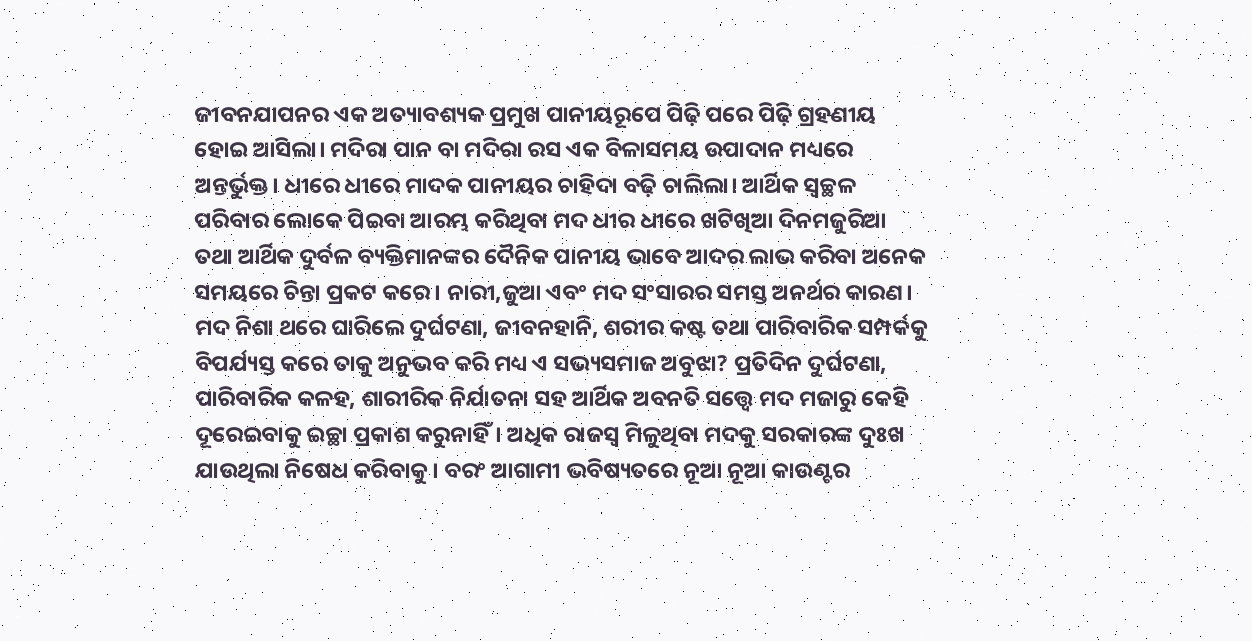ଜୀବନଯାପନର ଏକ ଅତ୍ୟାବଶ୍ୟକ ପ୍ରମୁଖ ପାନୀୟରୂପେ ପିଢ଼ି ପରେ ପିଢ଼ି ଗ୍ରହଣୀୟ ହୋଇ ଆସିଲା। ମଦିରା ପାନ ବା ମଦିରା ରସ ଏକ ବିଳାସମୟ ଉପାଦାନ ମଧ୍ୟରେ ଅନ୍ତର୍ଭୁକ୍ତ। ଧୀରେ ଧୀରେ ମାଦକ ପାନୀୟର ଚାହିଦା ବଢ଼ି ଚାଲିଲା। ଆର୍ଥିକ ସ୍ବଚ୍ଛଳ ପରିବାର ଲୋକେ ପିଇବା ଆରମ୍ଭ କରିଥିବା ମଦ ଧୀର ଧୀରେ ଖଟିଖିଆ ଦିନମଜୁରିଆ ତଥା ଆର୍ଥିକ ଦୁର୍ବଳ ବ୍ୟକ୍ତିମାନଙ୍କର ଦୈନିକ ପାନୀୟ ଭାବେ ଆଦର ଲାଭ କରିବା ଅନେକ ସମୟରେ ଚିନ୍ତା ପ୍ରକଟ କରେ। ନାରୀ,ଜୁଆ ଏବଂ ମଦ ସଂସାରର ସମସ୍ତ ଅନର୍ଥର କାରଣ। ମଦ ନିଶା ଥରେ ଘାରିଲେ ଦୁର୍ଘଟଣା, ଜୀବନହାନି, ଶରୀର କଷ୍ଟ ତଥା ପାରିବାରିକ ସମ୍ପର୍କକୁ ବିପର୍ଯ୍ୟସ୍ତ କରେ ତାକୁ ଅନୁଭବ କରି ମଧ୍ୟ ଏ ସଭ୍ୟସମାଜ ଅବୁଝା? ପ୍ରତିଦିନ ଦୁର୍ଘଟଣା, ପାରିବାରିକ କଳହ, ଶାରୀରିକ ନିର୍ଯାତନା ସହ ଆର୍ଥିକ ଅବନତି ସତ୍ତ୍ବେ ମଦ ମଜାରୁ କେହି ଦୂରେଇବାକୁ ଇଚ୍ଛା ପ୍ରକାଶ କରୁନାହିଁ। ଅଧିକ ରାଜସ୍ବ ମିଳୁଥିବା ମଦକୁ ସରକାରଙ୍କ ଦୁଃଖ ଯାଉଥିଲା ନିଷେଧ କରିବାକୁ। ବରଂ ଆଗାମୀ ଭବିଷ୍ୟତରେ ନୂଆ ନୂଆ କାଉଣ୍ଟର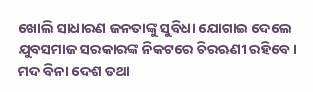ଖୋଲି ସାଧାରଣ ଜନତାଙ୍କୁ ସୁବିଧା ଯୋଗାଇ ଦେଲେ ଯୁବସମାଜ ସରକାରଙ୍କ ନିକଟରେ ଚିରଋଣୀ ରହିବେ। ମଦ ବିନା ଦେଶ ତଥା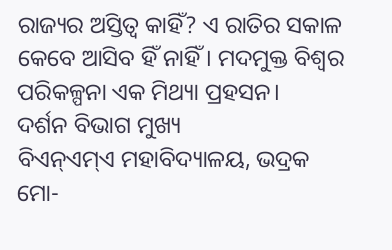ରାଜ୍ୟର ଅସ୍ତିତ୍ୱ କାହିଁ? ଏ ରାତିର ସକାଳ କେବେ ଆସିବ ହିଁ ନାହିଁ। ମଦମୁକ୍ତ ବିଶ୍ୱର ପରିକଳ୍ପନା ଏକ ମିଥ୍ୟା ପ୍ରହସନ।
ଦର୍ଶନ ବିଭାଗ ମୁଖ୍ୟ
ବିଏନ୍ଏମ୍ଏ ମହାବିଦ୍ୟାଳୟ, ଭଦ୍ରକ
ମୋ-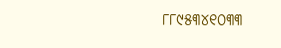୮୮୯୫୩୪୧୦୩୩